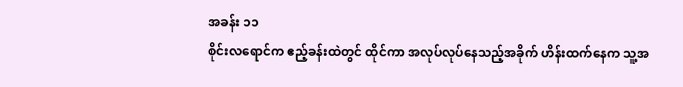အခန်း ၁၁
စိုင်းလရောင်က ဧည့်ခန်းထဲတွင် ထိုင်ကာ အလုပ်လုပ်နေသည့်အခိုက် ဟိန်းထက်နေက သူ့အ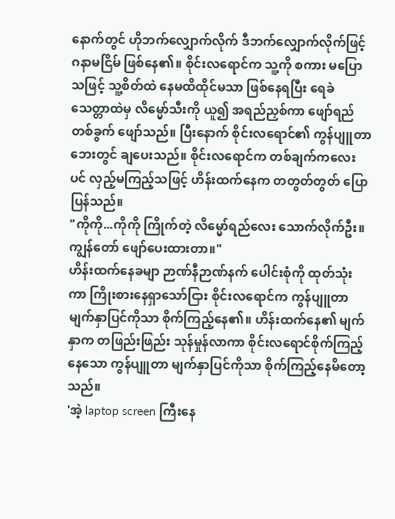နောက်တွင် ဟိုဘက်လျှောက်လိုက် ဒီဘက်လျှောက်လိုက်ဖြင့် ဂနာမငြိမ် ဖြစ်နေ၏။ စိုင်းလရောင်က သူ့ကို စကား မပြောသဖြင့် သူ့စိတ်ထဲ နေမထိထိုင်မသာ ဖြစ်နေရပြီး ရေခဲသေတ္တာထဲမှ လိမ္မော်သီးကို ယူ၍ အရည်ညှစ်ကာ ဖျော်ရည်တစ်ခွက် ဖျော်သည်။ ပြီးနောက် စိုင်းလရောင်၏ ကွန်ပျူတာဘေးတွင် ချပေးသည်။ စိုင်းလရောင်က တစ်ချက်ကလေးပင် လှည့်မကြည့်သဖြင့် ဟိန်းထက်နေက တတွတ်တွတ် ပြောပြန်သည်။
"ကိုကို...ကိုကို ကြိုက်တဲ့ လိမ္မော်ရည်လေး သောက်လိုက်ဦး။ ကျွန်တော် ဖျော်ပေးထားတာ။"
ဟိန်းထက်နေခမျာ ဉာဏ်နီဉာဏ်နက် ပေါင်းစုံကို ထုတ်သုံးကာ ကြိုးစားနေရှာသော်ငြား စိုင်းလရောင်က ကွန်ပျူတာ မျက်နှာပြင်ကိုသာ စိုက်ကြည့်နေ၏။ ဟိန်းထက်နေ၏ မျက်နှာက တဖြည်းဖြည်း သုန်မှုန်လာကာ စိုင်းလရောင်စိုက်ကြည့်နေသော ကွန်ပျူတာ မျက်နှာပြင်ကိုသာ စိုက်ကြည့်နေမိတော့သည်။
'အဲ့ laptop screen ကြီးနေ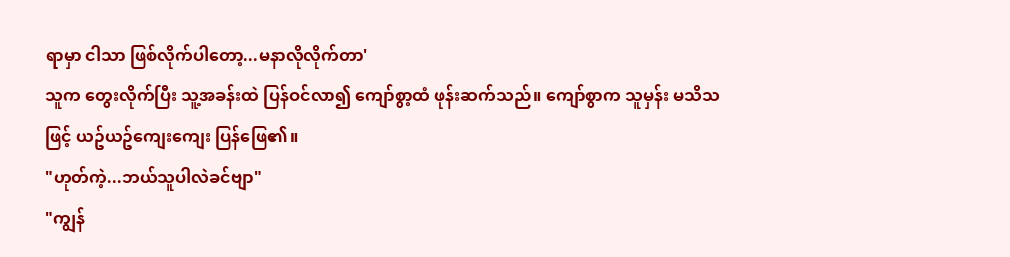ရာမှာ ငါသာ ဖြစ်လိုက်ပါတော့...မနာလိုလိုက်တာ'
သူက တွေးလိုက်ပြီး သူ့အခန်းထဲ ပြန်ဝင်လာ၍ ကျော်စွာ့ထံ ဖုန်းဆက်သည်။ ကျော်စွာက သူမှန်း မသိသဖြင့် ယဥ်ယဥ်ကျေးကျေး ပြန်ဖြေ၏။
"ဟုတ်ကဲ့...ဘယ်သူပါလဲခင်ဗျာ"
"ကျွန်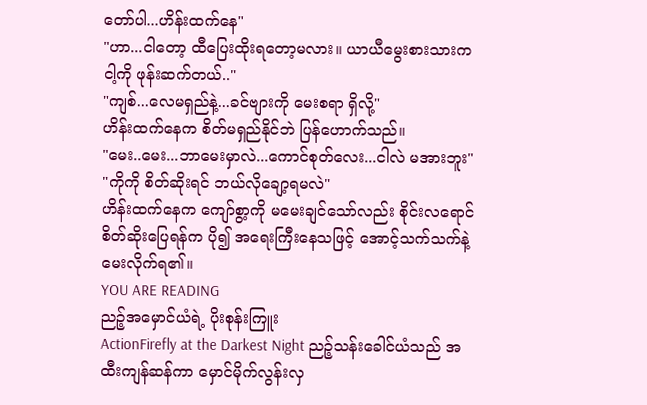တော်ပါ...ဟိန်းထက်နေ"
"ဟာ...ငါတော့ ထီပြေးထိုးရတော့မလား။ ယာယီမွေးစားသားက ငါ့ကို ဖုန်းဆက်တယ်.."
"ကျစ်...လေမရှည်နဲ့...ခင်ဗျားကို မေးစရာ ရှိလို့"
ဟိန်းထက်နေက စိတ်မရှည်နိုင်ဘဲ ပြန်ဟောက်သည်။
"မေး..မေး...ဘာမေးမှာလဲ...ကောင်စုတ်လေး...ငါလဲ မအားဘူး"
"ကိုကို စိတ်ဆိုးရင် ဘယ်လိုချော့ရမလဲ"
ဟိန်းထက်နေက ကျော်စွာ့ကို မမေးချင်သော်လည်း စိုင်းလရောင် စိတ်ဆိုးပြေရန်က ပို၍ အရေးကြီးနေသဖြင့် အောင့်သက်သက်နဲ့ မေးလိုက်ရ၏။
YOU ARE READING
ညဉ့်အမှောင်ယံရဲ့ ပိုးစုန်းကြူး
ActionFirefly at the Darkest Night ညဉ့်သန်းခေါင်ယံသည် အထီးကျန်ဆန်ကာ မှောင်မိုက်လွန်းလှ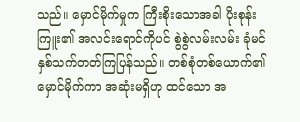သည်။ မှောင်မိုက်မှုက ကြီးစိုးသောအခါ ပိုးစုန်းကြူး၏ အလင်းရောင်ကိုပင် စွဲစွဲလမ်းလမ်း ခုံမင်နှစ်သက်တတ်ကြပြန်သည်။ တစ်စုံတစ်ယောက်၏ မှောင်မိုက်ကာ အဆုံးမရှိဟု ထင်သော အ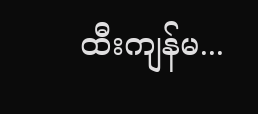ထီးကျန်မ...